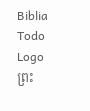Biblia Todo Logo
ព្រះ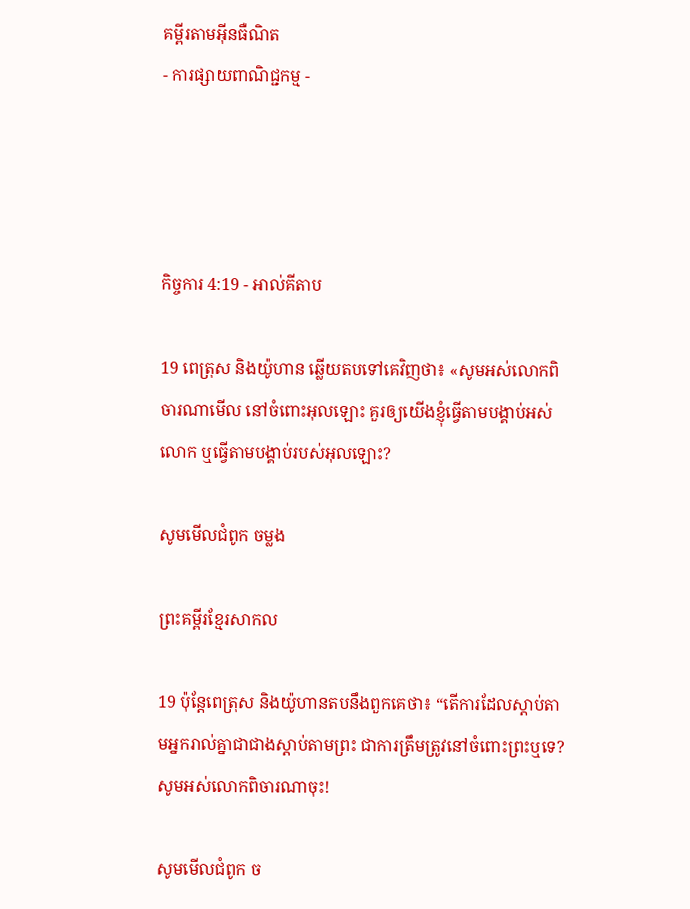គម្ពីរតាមអ៊ីនធឺណិត
- ការផ្សាយពាណិជ្ជកម្ម -




កិច្ចការ 4:19 - អាល់គីតាប

19 ពេត្រុស និងយ៉ូហាន ឆ្លើយតបទៅគេវិញថា៖ «សូមអស់លោកពិចារណាមើល នៅចំពោះអុលឡោះ គួរឲ្យយើងខ្ញុំធ្វើតាមបង្គាប់អស់លោក ឬធ្វើតាមបង្គាប់របស់អុលឡោះ?

សូមមើលជំពូក ចម្លង

ព្រះគម្ពីរខ្មែរសាកល

19 ប៉ុន្តែពេត្រុស និងយ៉ូហានតបនឹងពួកគេថា៖ “តើការដែលស្ដាប់តាមអ្នករាល់គ្នាជាជាងស្ដាប់តាមព្រះ ជាការត្រឹមត្រូវនៅចំពោះព្រះឬទេ? សូមអស់លោកពិចារណាចុះ!

សូមមើលជំពូក ច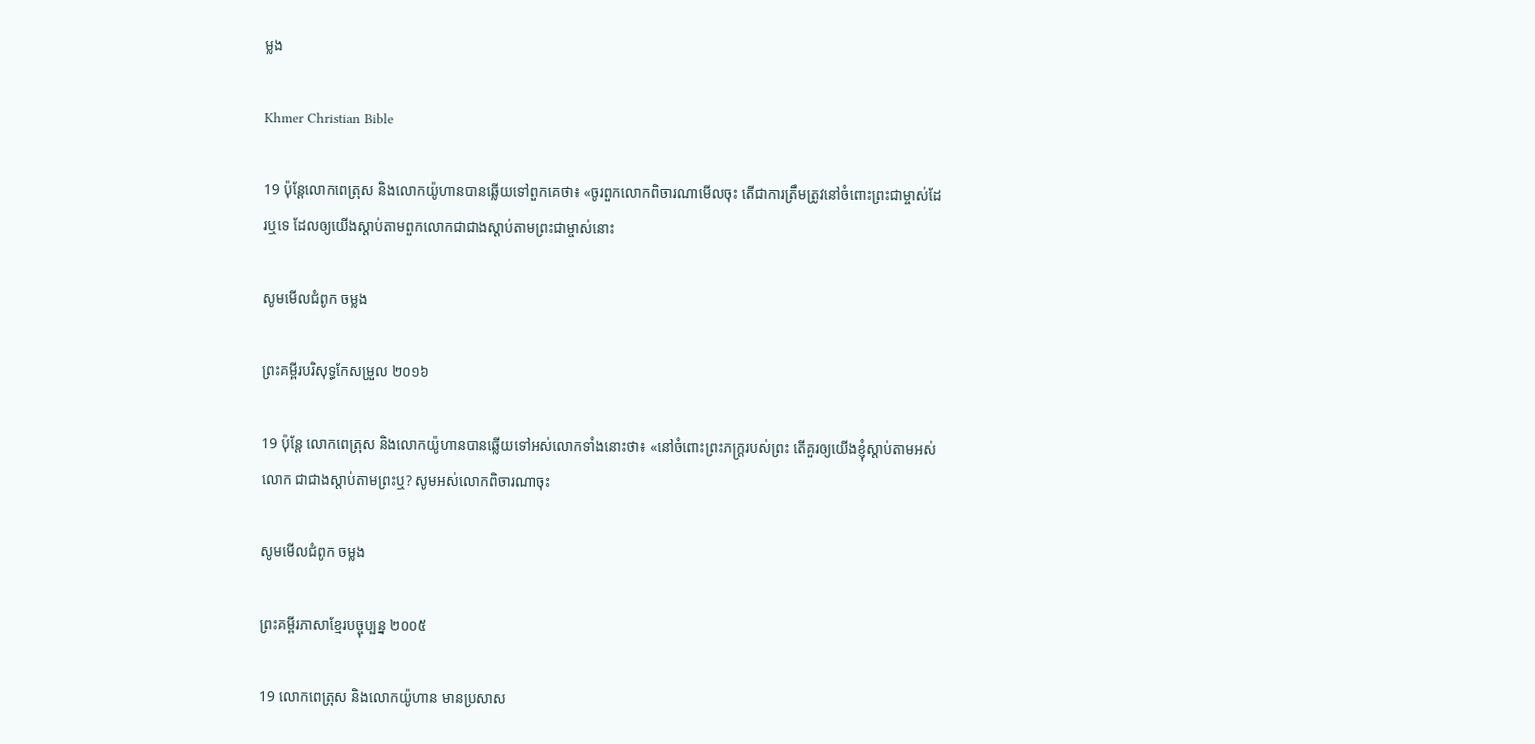ម្លង

Khmer Christian Bible

19 ប៉ុន្ដែលោកពេត្រុស និងលោកយ៉ូហានបានឆ្លើយទៅពួកគេថា៖ «ចូរពួកលោកពិចារណាមើលចុះ តើជាការត្រឹមត្រូវនៅចំពោះព្រះជាម្ចាស់ដែរឬទេ ដែលឲ្យយើងស្ដាប់តាមពួកលោកជាជាងស្ដាប់តាមព្រះជាម្ចាស់នោះ

សូមមើលជំពូក ចម្លង

ព្រះគម្ពីរបរិសុទ្ធកែសម្រួល ២០១៦

19 ប៉ុន្ដែ លោកពេត្រុស និងលោកយ៉ូហានបានឆ្លើយទៅអស់លោកទាំងនោះថា៖ «នៅចំពោះព្រះ‌ភក្ត្ររបស់ព្រះ តើគួរឲ្យយើងខ្ញុំស្តាប់តាមអស់លោក ជាជាងស្តាប់តាមព្រះឬ? សូមអស់លោកពិចារណាចុះ

សូមមើលជំពូក ចម្លង

ព្រះគម្ពីរភាសាខ្មែរបច្ចុប្បន្ន ២០០៥

19 លោកពេត្រុស និងលោកយ៉ូហាន មានប្រសាស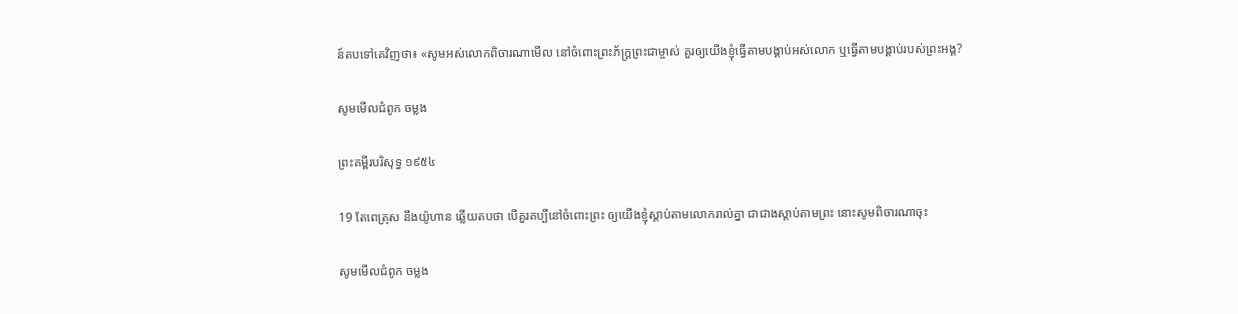ន៍តបទៅគេវិញថា៖ «សូមអស់លោកពិចារណាមើល នៅចំពោះព្រះ‌ភ័ក្ត្រព្រះ‌ជាម្ចាស់ គួរឲ្យយើងខ្ញុំធ្វើតាមបង្គាប់អស់លោក ឬធ្វើតាមបង្គាប់របស់ព្រះអង្គ?

សូមមើលជំពូក ចម្លង

ព្រះគម្ពីរបរិសុទ្ធ ១៩៥៤

19 តែពេត្រុស នឹងយ៉ូហាន ឆ្លើយតបថា បើគួរគប្បីនៅចំពោះព្រះ ឲ្យយើងខ្ញុំស្តាប់តាមលោករាល់គ្នា ជាជាងស្តាប់តាមព្រះ នោះសូមពិចារណាចុះ

សូមមើលជំពូក ចម្លង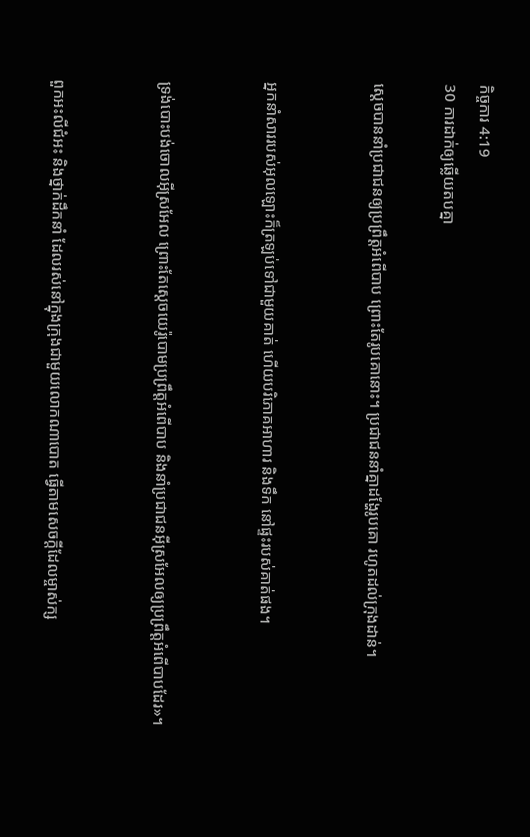កិច្ចការ 4:19
30 ការដាក់ឲ្យឆ្លើយតបគ្នា

ស្តេចបាននាំប្រជា‌ជនឲ្យប្រព្រឹត្តអំពើបាប ព្រោះតែរូបគោនោះ។ ប្រជា‌ជននាំគ្នាដង្ហែរូបគោ រហូតដល់ក្រុងដាន់។


អ្នកនាំសាររបស់អុលឡោះក៏ត្រឡប់ទៅជាមួយគាត់ ហើយបរិភោគអាហារ និងទឹក នៅផ្ទះរបស់គាត់ផង។


ទ្រង់បោះបង់ចោលអ៊ីស្រ‌អែល ព្រោះតែស្តេចយេរ៉ូ‌បោមប្រព្រឹត្តអំពើបាប និងនាំប្រជា‌ជនអ៊ីស្រ‌អែលឲ្យប្រព្រឹត្តអំពើបាបដែរ»។


ពួកអះលី‌ជំអះ និងថ្នាក់ដឹកនាំ ដែលរស់នៅក្នុងក្រុងជាមួយលោកណា‌បោត ធ្វើតាមសេចក្តីដែលម្ចាស់ក្ស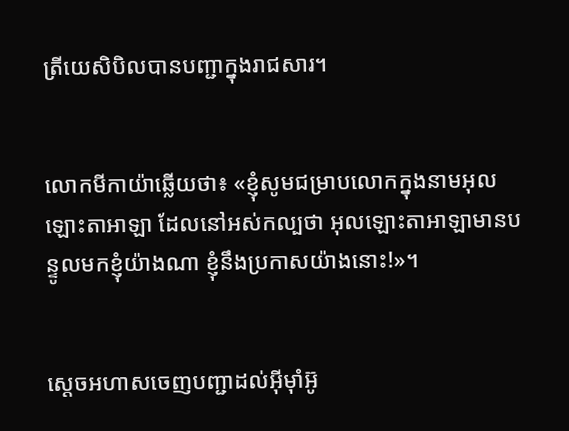ត្រីយេសិ‌បិលបានបញ្ជាក្នុងរាជ‌សារ។


លោកមីកា‌យ៉ាឆ្លើយថា៖ «ខ្ញុំសូមជម្រាបលោកក្នុងនាមអុលឡោះ‌តាអាឡា ដែលនៅអស់‌កល្បថា អុលឡោះ‌តាអាឡាមានបន្ទូលមកខ្ញុំយ៉ាងណា ខ្ញុំនឹងប្រកាសយ៉ាងនោះ!»។


ស្តេចអហាសចេញបញ្ជាដល់អ៊ីមុាំអ៊ូ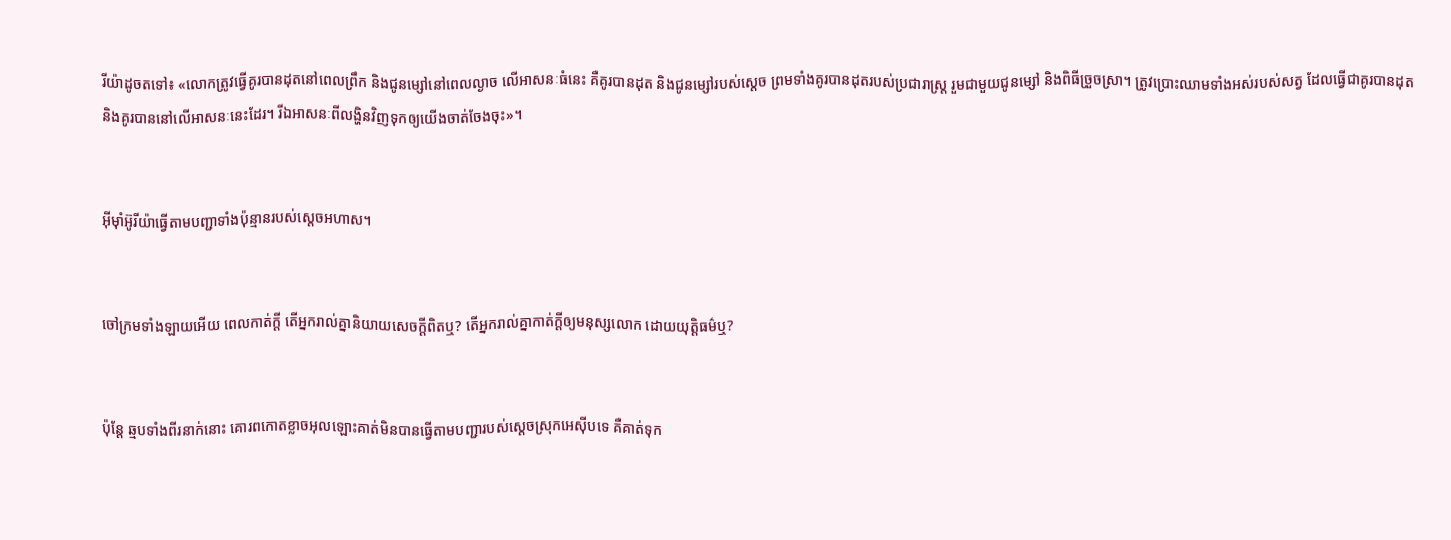រី‌យ៉ាដូចតទៅ៖ «លោកត្រូវធ្វើគូរបានដុតនៅពេលព្រឹក និងជូនម្សៅនៅពេលល្ងាច លើអាសនៈធំនេះ គឺគូរបានដុត និងជូនម្សៅរបស់ស្តេច ព្រមទាំងគូរបានដុតរបស់ប្រជា‌រាស្ត្រ រួមជាមួយជូនម្សៅ និងពិធីច្រួចស្រា។ ត្រូវប្រោះឈាមទាំងអស់របស់សត្វ ដែលធ្វើជាគូរបានដុត និងគូរបាននៅលើអាសនៈនេះដែរ។ រីឯអាសនៈពីលង្ហិនវិញទុកឲ្យយើងចាត់ចែងចុះ»។


អ៊ីមុាំអ៊ូរី‌យ៉ាធ្វើតាមបញ្ជាទាំងប៉ុន្មានរបស់ស្តេចអហាស។


ចៅ‌ក្រមទាំង‌ឡាយអើយ ពេលកាត់ក្ដី តើអ្នករាល់គ្នានិយាយសេចក្ដីពិតឬ? តើអ្នករាល់គ្នាកាត់ក្ដីឲ្យមនុស្សលោក ដោយយុត្តិធម៌ឬ?


ប៉ុន្តែ ឆ្មបទាំងពីរនាក់នោះ គោរពកោតខ្លាចអុលឡោះគាត់មិនបានធ្វើតាមបញ្ជារបស់ស្តេចស្រុកអេស៊ីបទេ គឺគាត់ទុក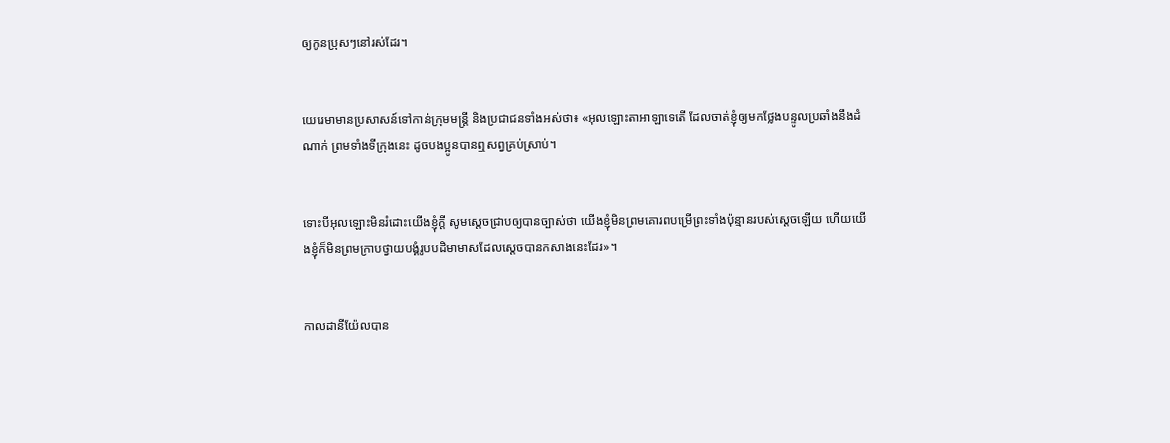ឲ្យកូនប្រុសៗនៅរស់ដែរ។


យេរេមាមានប្រសាសន៍ទៅកាន់ក្រុមមន្ត្រី និងប្រជា‌ជនទាំងអស់ថា៖ «អុលឡោះ‌តាអាឡាទេតើ ដែលចាត់ខ្ញុំឲ្យមកថ្លែងបន្ទូលប្រឆាំងនឹងដំណាក់ ព្រមទាំងទីក្រុងនេះ ដូចបងប្អូនបានឮសព្វគ្រប់ស្រាប់។


ទោះបីអុលឡោះមិនរំដោះយើងខ្ញុំក្តី សូមស្តេចជ្រាបឲ្យបានច្បាស់ថា យើងខ្ញុំមិនព្រមគោរពបម្រើព្រះទាំងប៉ុន្មានរបស់ស្តេចឡើយ ហើយយើងខ្ញុំក៏មិនព្រមក្រាបថ្វាយ‌បង្គំរូបបដិមាមាសដែលស្តេចបានកសាងនេះដែរ»។


កាលដានី‌យ៉ែលបាន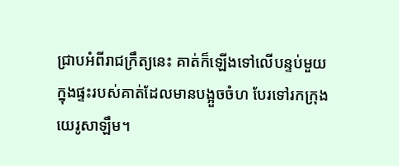ជ្រាបអំពីរាជ‌ក្រឹត្យនេះ គាត់ក៏ឡើងទៅលើបន្ទប់មួយ ក្នុងផ្ទះរបស់គាត់ដែលមានបង្អួចចំហ បែរទៅរកក្រុងយេរូ‌សាឡឹម។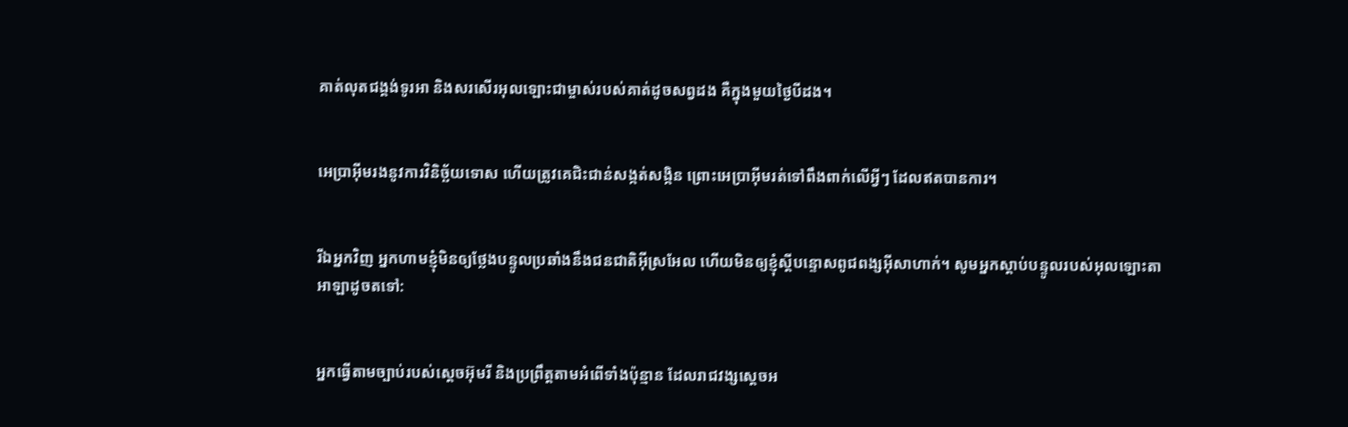គាត់លុតជង្គង់ទូរអា និងសរសើរអុលឡោះជាម្ចាស់របស់គាត់ដូចសព្វដង គឺក្នុងមួយថ្ងៃបីដង។


អេប្រាអ៊ីមរងនូវការវិនិច្ឆ័យទោស ហើយត្រូវគេជិះ‌ជាន់សង្កត់‌សង្កិន ព្រោះអេប្រាអ៊ីមរត់ទៅពឹង‌ពាក់លើអ្វីៗ ដែលឥតបានការ។


រីឯអ្នកវិញ អ្នកហាមខ្ញុំមិនឲ្យថ្លែងបន្ទូលប្រឆាំងនឹងជន‌ជាតិអ៊ីស្រ‌អែល ហើយមិនឲ្យខ្ញុំស្ដីបន្ទោសពូជ‌ពង្សអ៊ីសាហាក់។ សូមអ្នកស្ដាប់បន្ទូលរបស់អុលឡោះ‌តាអាឡាដូចតទៅ:


អ្នកធ្វើតាមច្បាប់របស់ស្ដេចអ៊ុមរី និងប្រព្រឹត្តតាមអំពើទាំងប៉ុន្មាន ដែលរាជ‌វង្សស្ដេចអ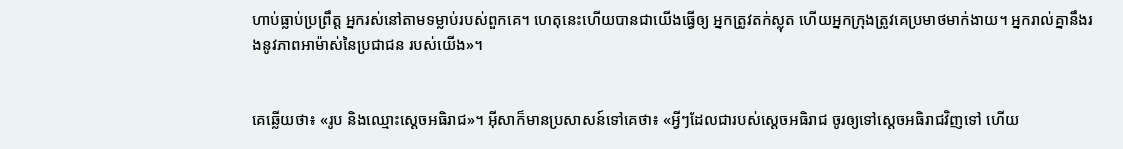ហាប់ធ្លាប់ប្រព្រឹត្ត អ្នករស់នៅតាមទម្លាប់របស់ពួកគេ។ ហេតុនេះហើយបានជាយើងធ្វើឲ្យ អ្នកត្រូវតក់‌ស្លុត ហើយអ្នកក្រុងត្រូវគេប្រមាថមាក់‌ងាយ។ អ្នករាល់គ្នានឹងរងនូវភាពអាម៉ាស់នៃប្រជា‌ជន របស់យើង»។


គេឆ្លើយថា៖ «រូប និងឈ្មោះស្តេចអធិរាជ»។ អ៊ីសាក៏មានប្រសាសន៍ទៅគេថា៖ «អ្វីៗដែលជារបស់ស្តេចអធិរាជ ចូរឲ្យទៅស្តេចអធិរាជវិញទៅ ហើយ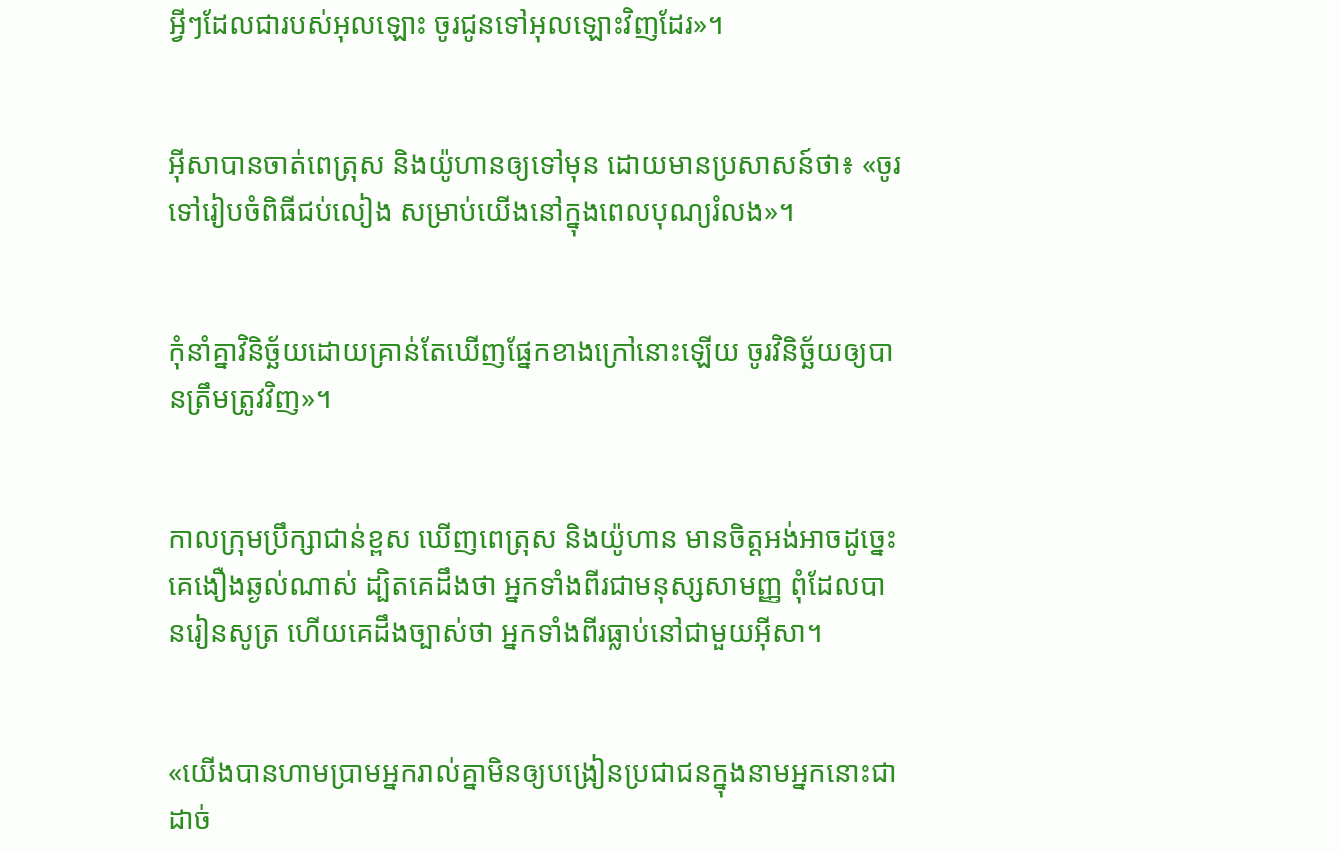អ្វីៗដែលជារបស់អុលឡោះ ចូរជូនទៅអុលឡោះវិញដែរ»។


អ៊ីសាបានចាត់ពេត្រុស និងយ៉ូហានឲ្យទៅមុន ដោយមានប្រសាសន៍ថា៖ «ចូរទៅរៀប‌ចំពិធីជប់‌លៀង សម្រាប់យើងនៅក្នុងពេលបុណ្យរំលង»។


កុំនាំគ្នាវិនិច្ឆ័យដោយគ្រាន់តែឃើញផ្នែកខាងក្រៅនោះឡើយ ចូរវិនិច្ឆ័យឲ្យបានត្រឹមត្រូវវិញ»។


កាលក្រុមប្រឹក្សាជាន់ខ្ពស ឃើញពេត្រុស និងយ៉ូហាន មានចិត្ដអង់‌អាចដូច្នេះ គេងឿង‌ឆ្ងល់ណាស់ ដ្បិតគេដឹងថា អ្នកទាំងពីរជាមនុស្សសាមញ្ញ ពុំដែលបានរៀនសូត្រ ហើយគេដឹងច្បាស់ថា អ្នកទាំងពីរធ្លាប់នៅជាមួយអ៊ីសា។


«យើងបានហាមប្រាមអ្នករាល់គ្នាមិនឲ្យបង្រៀនប្រជា‌ជនក្នុងនាមអ្នកនោះជាដាច់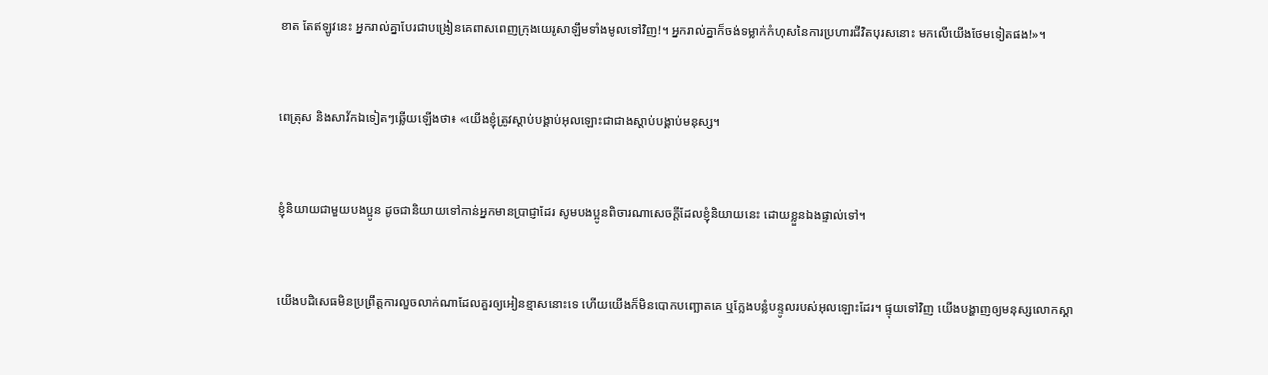ខាត តែឥឡូវនេះ អ្នករាល់គ្នាបែរជាបង្រៀនគេពាស‌ពេញក្រុងយេរូ‌សាឡឹមទាំងមូលទៅវិញ!។ អ្នករាល់គ្នាក៏ចង់ទម្លាក់កំហុសនៃការប្រហារជីវិតបុរសនោះ មកលើយើងថែមទៀតផង!»។


ពេត្រុស និងសាវ័កឯទៀតៗឆ្លើយឡើងថា៖ «យើងខ្ញុំត្រូវស្ដាប់បង្គាប់អុលឡោះជាជាងស្ដាប់បង្គាប់មនុស្ស។


ខ្ញុំនិយាយជាមួយបងប្អូន ដូចជានិយាយទៅកាន់អ្នកមានប្រាជ្ញាដែរ សូមបងប្អូនពិចារណាសេចក្ដីដែលខ្ញុំនិយាយនេះ ដោយខ្លួនឯងផ្ទាល់ទៅ។


យើងបដិសេធមិនប្រព្រឹត្ដការលួចលាក់ណាដែលគួរឲ្យអៀនខ្មាសនោះទេ ហើយយើងក៏មិនបោកបញ្ឆោតគេ ឬក្លែងបន្លំបន្ទូលរបស់អុលឡោះដែរ។ ផ្ទុយទៅវិញ យើងបង្ហាញឲ្យមនុស្សលោកស្គា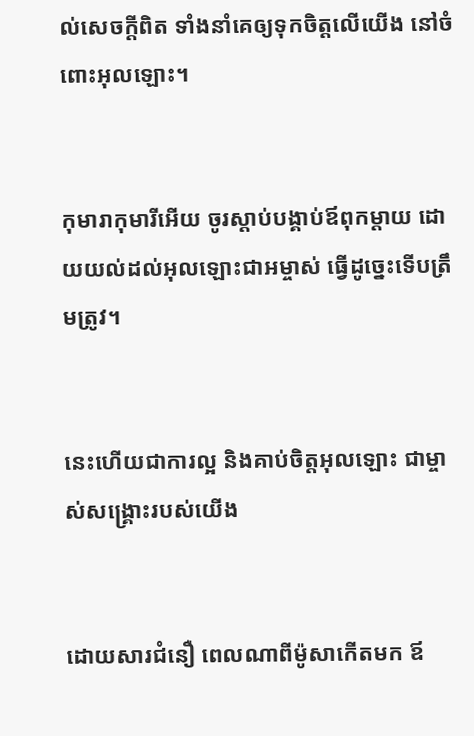ល់សេចក្ដីពិត ទាំងនាំគេឲ្យទុកចិត្ដលើយើង នៅចំពោះអុលឡោះ។


កុមា‌រាកុមា‌រីអើយ ចូរស្ដាប់បង្គាប់ឪពុក‌ម្តាយ ដោយយល់ដល់អុលឡោះ‌ជាអម្ចាស់ ធ្វើដូច្នេះទើបត្រឹមត្រូវ។


នេះហើយជាការល្អ និងគាប់ចិត្តអុលឡោះ ជាម្ចាស់‌សង្គ្រោះរបស់យើង


ដោយ‌សារជំនឿ ពេលណាពីម៉ូសាកើតមក ឪ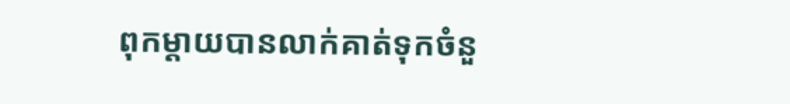ពុកម្ដាយបានលាក់គាត់ទុកចំនួ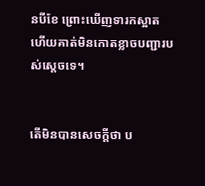នបីខែ ព្រោះឃើញទារកស្អាត ហើយគាត់មិនកោតខ្លាចបញ្ជារបស់ស្ដេចទេ។


តើមិនបានសេចក្ដីថា ប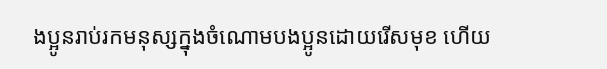ងប្អូនរាប់រកមនុស្សក្នុងចំណោមបងប្អូនដោយរើសមុខ ហើយ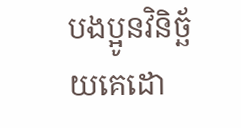បងប្អូនវិនិច្ឆ័យគេដោ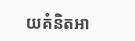យគំនិតអា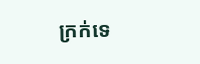ក្រក់ទេ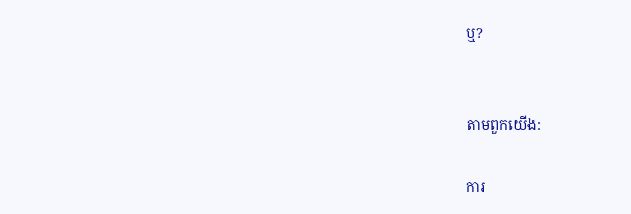ឬ?


តាមពួកយើង:

ការ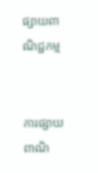ផ្សាយពាណិជ្ជកម្ម


ការផ្សាយពាណិ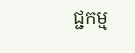ជ្ជកម្ម